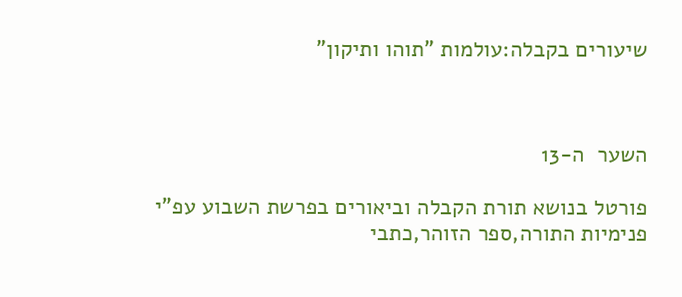שיעורים בקבלה:עולמות "תוהו ותיקון"



השער  ה-13

פורטל בנושא תורת הקבלה וביאורים בפרשת השבוע עפ"י פנימיות התורה,ספר הזוהר,כתבי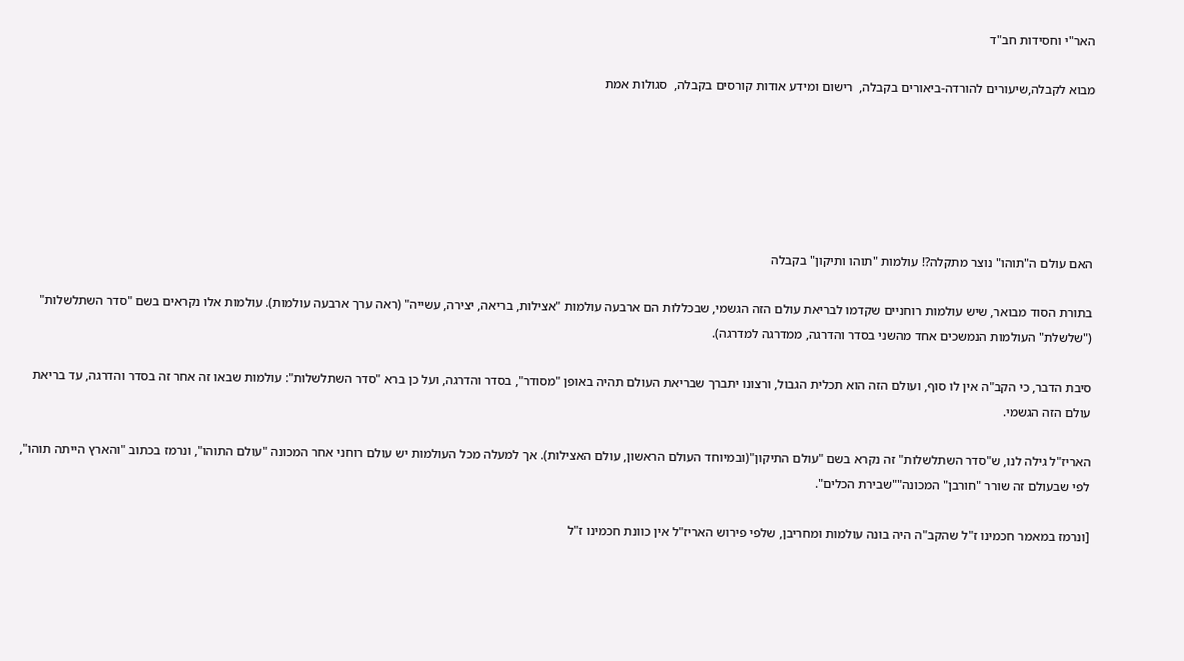האר"י וחסידות חב"ד

מבוא לקבלה,שיעורים להורדה-ביאורים בקבלה,  רישום ומידע אודות קורסים בקבלה,  סגולות אמת






האם עולם ה"תוהו" נוצר מתקלה?! עולמות "תוהו ותיקון" בקבלה

בתורת הסוד מבואר, שיש עולמות רוחניים שקדמו לבריאת עולם הזה הגשמי, שבכללות הם ארבעה עולמות "אצילות, בריאה, יצירה, עשייה" (ראה ערך ארבעה עולמות). עולמות אלו נקראים בשם "סדר השתלשלות" ("שלשלת" העולמות הנמשכים אחד מהשני בסדר והדרגה, ממדרגה למדרגה).

סיבת הדבר, כי הקב"ה אין לו סוף, ועולם הזה הוא תכלית הגבול, ורצונו יתברך שבריאת העולם תהיה באופן "מסודר", בסדר והדרגה, ועל כן ברא "סדר השתלשלות": עולמות שבאו זה אחר זה בסדר והדרגה, עד בריאת עולם הזה הגשמי.

האריז"ל גילה לנו, ש"סדר השתלשלות" זה נקרא בשם "עולם התיקון"(ובמיוחד העולם הראשון, עולם האצילות). אך למעלה מכל העולמות יש עולם רוחני אחר המכונה "עולם התוהו", ונרמז בכתוב "והארץ הייתה תוהו", לפי שבעולם זה שורר "חורבן" המכונה""שבירת הכלים".

[ונרמז במאמר חכמינו ז"ל שהקב"ה היה בונה עולמות ומחריבן, שלפי פירוש האריז"ל אין כוונת חכמינו ז"ל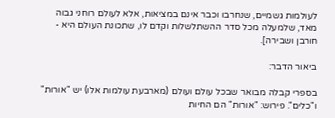לעולמות גשמיים, שנחרבו וכבר אינם במציאות, אלא לעולם רוחני גבוה מאד, שלמעלה מכל סדר ההשתלשלות וקדם לו, שתכונת העולם היא - חורבן ושבירה].

ביאור הדבר:

בספרי קבלה מבואר שבכל עולם ועולם (מארבעת עולמות אלו) יש "אורות" ו"כלים". פירוש: "אורות" הם החיות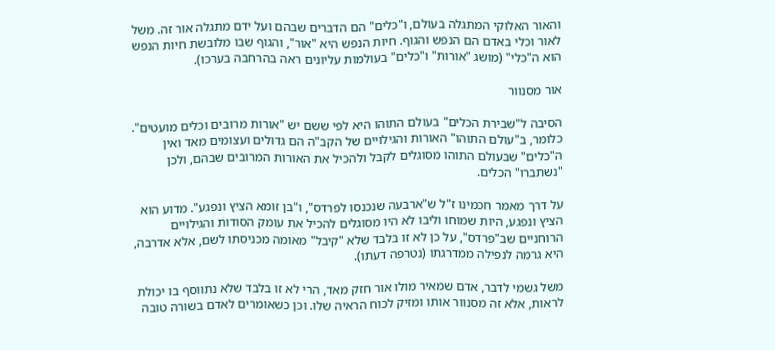והאור האלוקי המתגלה בעולם, ו"כלים" הם הדברים שבהם ועל ידם מתגלה אור זה. משל לאור וכלי באדם הם הנפש והגוף. חיות הנפש היא "אור", והגוף שבו מלובשת חיות הנפש הוא ה"כלי" (מושג "אורות" ו"כלים" בעולמות עליונים ראה בהרחבה בערכו).

אור מסנוור

הסיבה ל"שבירת הכלים" בעולם התוהו היא לפי ששם יש "אורות מרובים וכלים מועטים". כלומר, ב"עולם התוהו" האורות והגילויים של הקב"ה הם גדולים ועצומים מאד ואין ה"כלים" שבעולם התוהו מסוגלים לקבל ולהכיל את האורות המרובים שבהם, ולכן "נשתברו" הכלים.

על דרך מאמר חכמינו ז"ל ש"ארבעה שנכנסו לפרדס", ו"בן זומא הציץ ונפגע". מדוע הוא הציץ ונפגע, היות שמוחו וליבו לא היו מסוגלים להכיל את עומק הסודות והגילויים הרוחניים שב"פרדס", על כן לא זו בלבד שלא "קיבל" מאומה מכניסתו לשם, אלא אדרבה, היא גרמה לנפילה ממדרגתו (נטרפה דעתו).

משל גשמי לדבר, אדם שמאיר מולו אור חזק מאד, הרי לא זו בלבד שלא נתווסף בו יכולת לראות, אלא זה מסנוור אותו ומזיק לכוח הראיה שלו. וכן כשאומרים לאדם בשורה טובה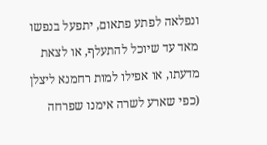ונפלאה לפתע פתאום, יתפעל בנפשו מאד עד שיוכל להתעלף, או לצאת מדעתו, או אפילו למות רחמנא ליצלן (כפי שארע לשרה אימנו שפרחה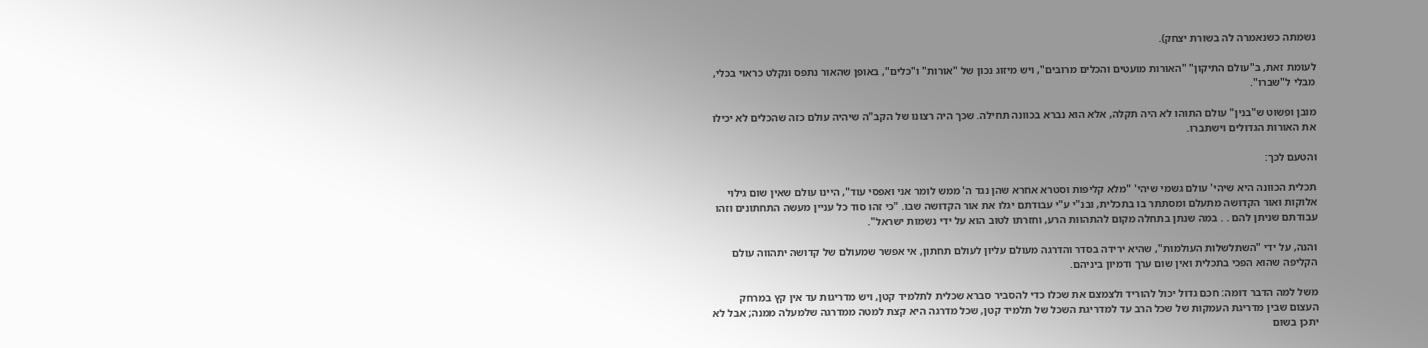נשמתה כשנאמרה לה בשורת יצחק).

לעומת זאת, ב"עולם התיקון" "האורות מועטים והכלים מרובים", ויש מיזוג נכון של "אורות" ו"כלים", באופן שהאור נתפס ונקלט כראוי בכלי, מבלי ל"שברו".

מובן ופשוט ש"בנין" עולם התוהו לא היה תקלה, אלא הוא נברא בכוונה תחילה. שכך היה רצונו של הקב"ה שיהיה עולם כזה שהכלים לא יכילו את האורות הגדולים וישתברו.

והטעם לכך:

תכלית הכוונה היא שיהי' עולם גשמי שיהי' "מלא קליפות וסטרא אחרא שהן נגד ה' ממש לומר אני ואפסי עוד", היינו עולם שאין שום גילוי אלוקות ואור הקדושה מתעלם ומסתתר בו בתכלית, ובנ"י ע"י עבודתם יגלו את אור הקדושה שבו. "כי זהו סוד כל עניין מעשה התחתונים וזהו עבודתם שניתן להם . . במה שנתן בתחלה מקום להתהוות הרע, וחזרתו לטוב הוא על ידי נשמות ישראל".

והנה, על ידי "השתלשלות העולמות", שהיא ירידה בסדר והדרגה מעולם עליון לעולם תחתון, אי אפשר שמעולם של קדושה יתהווה עולם הקליפה שהוא הפכי בתכלית ואין שום ערך ודמיון ביניהם.

משל למה הדבר דומה: חכם גדול יכול להוריד ולצמצם את שכלו כדי להסביר סברא שכלית לתלמיד קטן, ויש מדריגות עד אין קץ במרחק העצום שבין מדריגת העמקות של שכל הרב עד למדריגת השכל של תלמיד קטן, שכל מדרגה היא קצת למטה ממדרגה שלמעלה ממנה; אבל לא יתכן בשום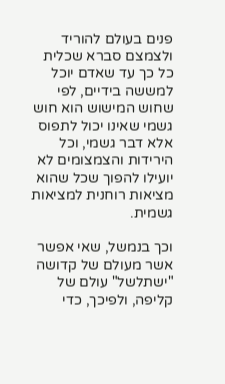פנים בעולם להוריד ולצמצם סברא שכלית כל כך עד שאדם יוכל למששה בידיים, לפי שחוש המישוש הוא חוש גשמי שאינו יכול לתפוס אלא דבר גשמי, וכל הירידות והצמצומים לא יועילו להפוך שכל שהוא מציאות רוחנית למציאות גשמית.

וכך בנמשל, שאי אפשר אשר מעולם של קדושה "ישתלשל" עולם של קליפה, ולפיכך, כדי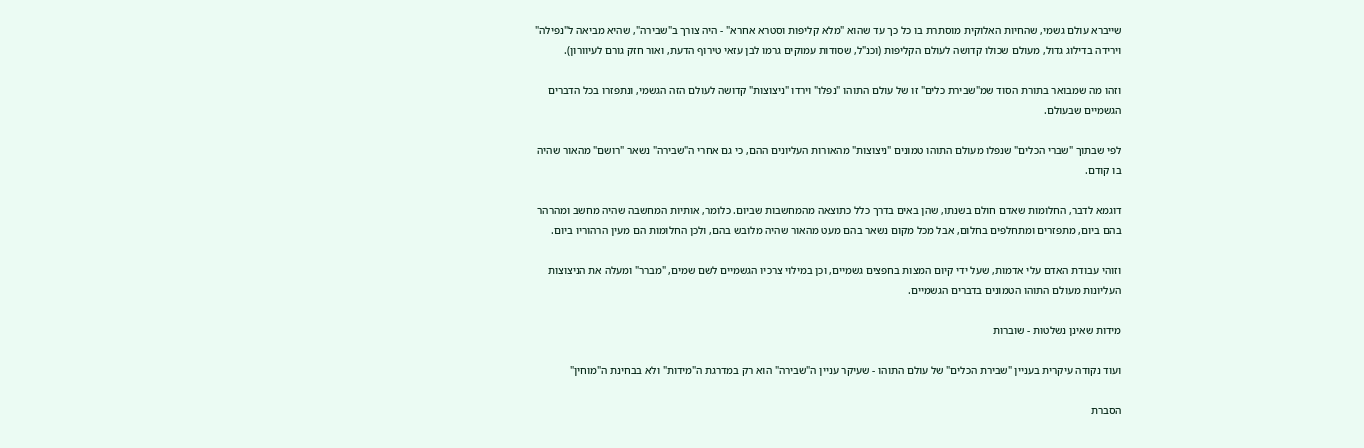שייברא עולם גשמי, שהחיות האלוקית מוסתרת בו כל כך עד שהוא "מלא קליפות וסטרא אחרא" - היה צורך ב"שבירה", שהיא מביאה ל"נפילה" וירידה בדילוג גדול, מעולם שכולו קדושה לעולם הקליפות (וכנ"ל, שסודות עמוקים גרמו לבן עזאי טירוף הדעת, ואור חזק גורם לעיוורון).

וזהו מה שמבואר בתורת הסוד שמ"שבירת כלים" זו של עולם התוהו "נפלו" וירדו "ניצוצות" קדושה לעולם הזה הגשמי, ונתפזרו בכל הדברים הגשמיים שבעולם.

לפי שבתוך "שברי הכלים" שנפלו מעולם התוהו טמונים "ניצוצות" מהאורות העליונים ההם, כי גם אחרי ה"שבירה" נשאר "רושם" מהאור שהיה בו קודם.

דוגמא לדבר, החלומות שאדם חולם בשנתו, שהן באים בדרך כלל כתוצאה מהמחשבות שביום. כלומר, אותיות המחשבה שהיה מחשב ומהרהר בהם ביום, מתפזרים ומתחלפים בחלום, אבל מכל מקום נשאר בהם מעט מהאור שהיה מלובש בהם, ולכן החלומות הם מעין הרהוריו ביום.

וזוהי עבודת האדם עלי אדמות, שעל ידי קיום המצות בחפצים גשמיים, וכן במילוי צרכיו הגשמיים לשם שמים, "מברר" ומעלה את הניצוצות העליונות מעולם התוהו הטמונים בדברים הגשמיים.

מידות שאינן נשלטות - שוברות

ועוד נקודה עיקרית בעניין "שבירת הכלים" של עולם התוהו - שעיקר עניין ה"שבירה" הוא רק במדרגת ה"מידות" ולא בבחינת ה"מוחין"

הסברת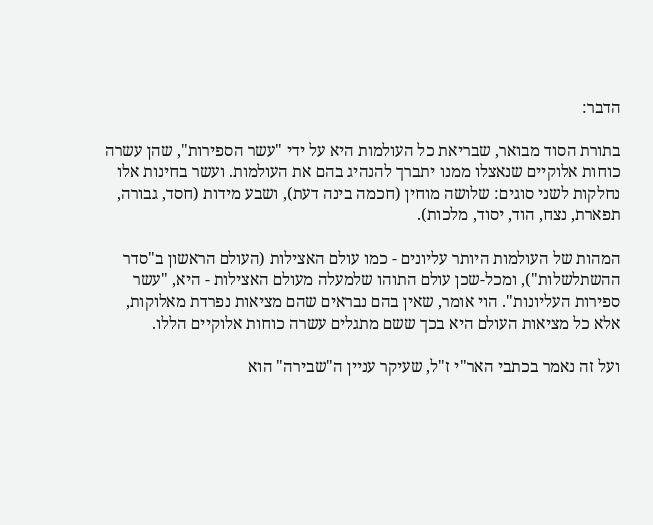הדבר:

בתורת הסוד מבואר, שבריאת כל העולמות היא על ידי "עשר הספירות", שהן עשרה כוחות אלוקיים שנאצלו ממנו יתברך להנהיג בהם את העולמות. ועשר בחינות אלו נחלקות לשני סוגים: שלושה מוחין (חכמה בינה דעת), ושבע מידות (חסד, גבורה, תפארת, נצח, הוד, יסוד, מלכות).

המהות של העולמות היותר עליונים - כמו עולם האצילות (העולם הראשון ב"סדר ההשתלשלות"), ומכל-שכן עולם התוהו שלמעלה מעולם האצילות - היא, "עשר ספירות העליונות". הוי אומר, שאין בהם נבראים שהם מציאות נפרדת מאלוקות, אלא כל מציאות העולם היא בכך ששם מתגלים עשרה כוחות אלוקיים הללו.

ועל זה נאמר בכתבי האר"י ז"ל, שעיקר עניין ה"שבירה" הוא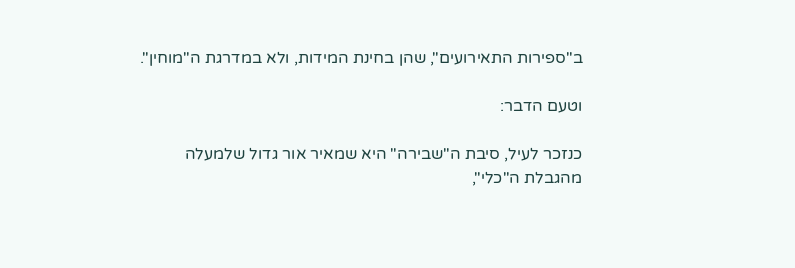ב"ספירות התאירועים", שהן בחינת המידות, ולא במדרגת ה"מוחין".

וטעם הדבר:

כנזכר לעיל, סיבת ה"שבירה" היא שמאיר אור גדול שלמעלה מהגבלת ה"כלי",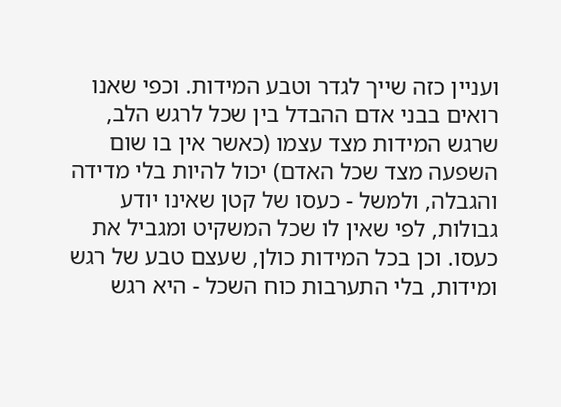ועניין כזה שייך לגדר וטבע המידות. וכפי שאנו רואים בבני אדם ההבדל בין שכל לרגש הלב, שרגש המידות מצד עצמו (כאשר אין בו שום השפעה מצד שכל האדם) יכול להיות בלי מדידה והגבלה, ולמשל - כעסו של קטן שאינו יודע גבולות, לפי שאין לו שכל המשקיט ומגביל את כעסו. וכן בכל המידות כולן, שעצם טבע של רגש ומידות, בלי התערבות כוח השכל - היא רגש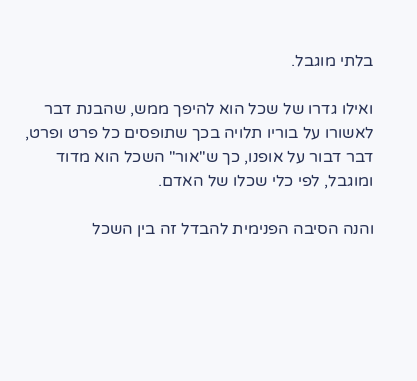בלתי מוגבל.

ואילו גדרו של שכל הוא להיפך ממש, שהבנת דבר לאשורו על בוריו תלויה בכך שתופסים כל פרט ופרט, דבר דבור על אופנו, כך ש"אור" השכל הוא מדוד ומוגבל, לפי כלי שכלו של האדם.

והנה הסיבה הפנימית להבדל זה בין השכל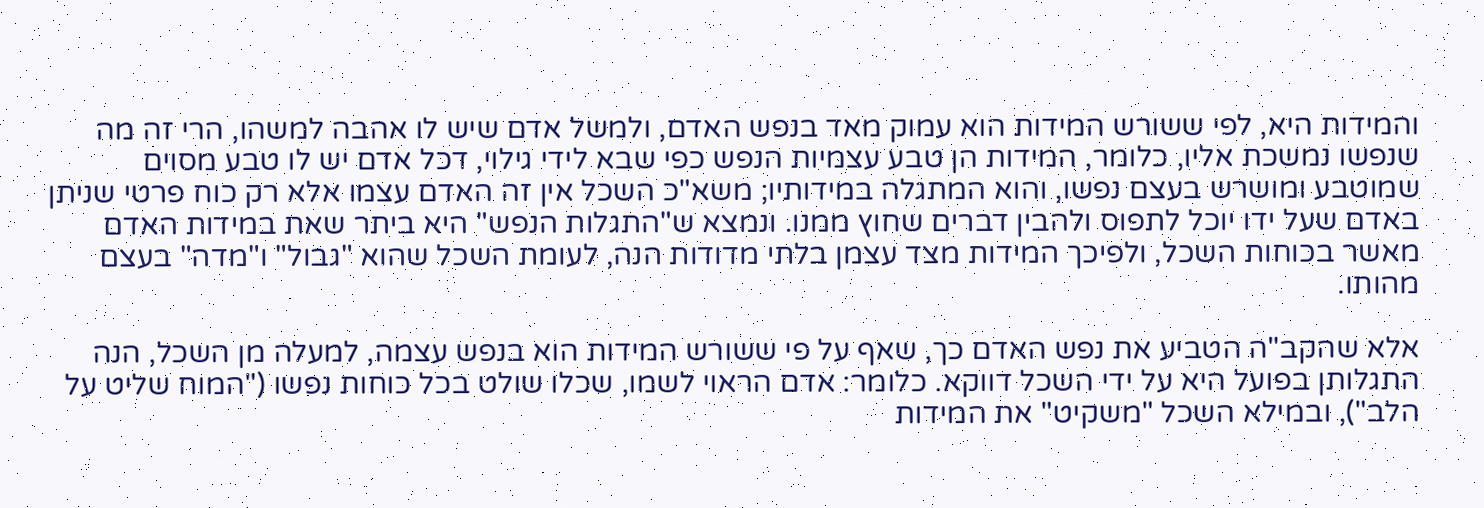והמידות היא, לפי ששורש המידות הוא עמוק מאד בנפש האדם, ולמשל אדם שיש לו אהבה למשהו, הרי זה מה שנפשו נמשכת אליו, כלומר, המידות הן טבע עצמיות הנפש כפי שבא לידי גילוי, דכל אדם יש לו טבע מסוים שמוטבע ומושרש בעצם נפשו, והוא המתגלה במידותיו; משא"כ השכל אין זה האדם עצמו אלא רק כוח פרטי שניתן באדם שעל ידו יוכל לתפוס ולהבין דברים שחוץ ממנו. ונמצא ש"התגלות הנפש" היא ביתר שאת במידות האדם מאשר בכוחות השכל, ולפיכך המידות מצד עצמן בלתי מדודות הנה, לעומת השכל שהוא "גבול" ו"מדה" בעצם מהותו.

אלא שהקב"ה הטביע את נפש האדם כך, שאף על פי ששורש המידות הוא בנפש עצמה, למעלה מן השכל, הנה התגלותן בפועל היא על ידי השכל דווקא. כלומר: אדם הראוי לשמו, שכלו שולט בכל כוחות נפשו ("המוח שליט על הלב"), ובמילא השכל "משקיט" את המידות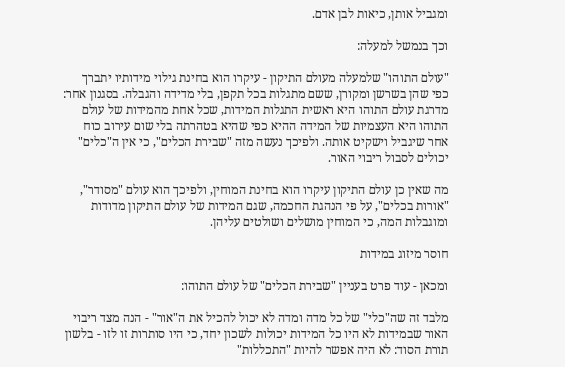ומגביל אותן, כיאות לבן אדם.

וכך בנמשל למעלה:

"עולם התוהו" שלמעלה מעולם התיקון - עיקרו הוא בחינת גילוי מידותיו יתברך כפי שהן בשרשן ומקורן, ששם מתגלות בכל תקפן, בלי מדידה והגבלה. בסגנון אחר: מדרגת עולם התוהו היא ראשית התגלות המידות, שכל אחת מהמידות של עולם התוהו היא העצמיות של המידה ההיא כפי שהיא בטהרתה בלי שום עירוב כוח אחר שיגביל וישקיט אותה. ולפיכך נעשה מזה "שבירת הכלים", כי אין ה"כלים" יכולים לסבול ריבוי האור.

מה שאין כן עולם התיקון עיקרו הוא בחינת המוחין, ולפיכך הוא עולם "מסודר", "אורות בכלים", על פי הנהגת החכמה, שגם המידות של עולם התיקון מדודות ומוגבלות המה, כי המוחין מושלים ושולטים עליהן.

חוסר מיזוג במידות

ומכאן - עוד פרט בעניין "שבירת הכלים" של עולם התוהו:

מלבד זה שה"כלי" של כל מדה ומדה לא יכול להכיל את ה"אור" - הנה מצד ריבוי האור שבמידות לא היו כל המידות יכולות לשכון יחד, כי היו סותרות זו לזו - בלשון תורת הסוד: לא היה אפשר להיות "התכללות"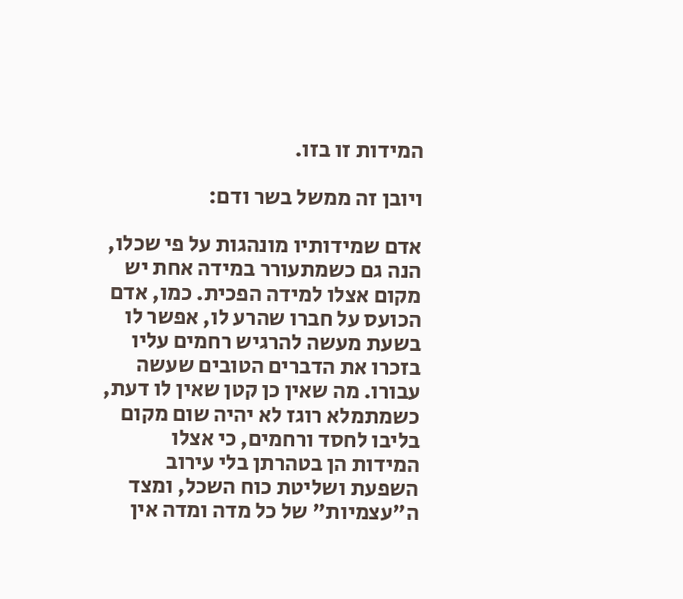המידות זו בזו.

ויובן זה ממשל בשר ודם:

אדם שמידותיו מונהגות על פי שכלו, הנה גם כשמתעורר במידה אחת יש מקום אצלו למידה הפכית. כמו, אדם הכועס על חברו שהרע לו, אפשר לו בשעת מעשה להרגיש רחמים עליו בזכרו את הדברים הטובים שעשה עבורו. מה שאין כן קטן שאין לו דעת, כשמתמלא רוגז לא יהיה שום מקום בליבו לחסד ורחמים, כי אצלו המידות הן בטהרתן בלי עירוב השפעת ושליטת כוח השכל, ומצד ה"עצמיות" של כל מדה ומדה אין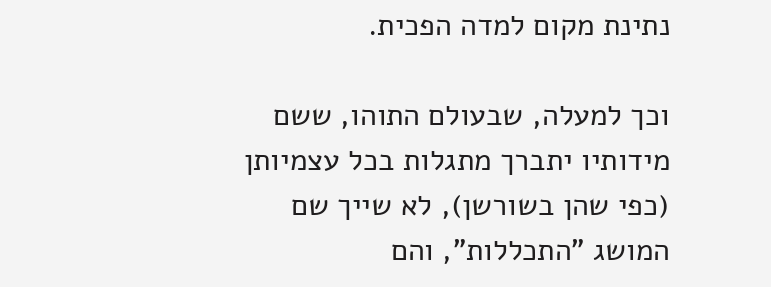נתינת מקום למדה הפכית.

וכך למעלה, שבעולם התוהו, ששם מידותיו יתברך מתגלות בכל עצמיותן (כפי שהן בשורשן), לא שייך שם המושג "התכללות", והם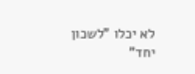לא יכלו "לשכון יחד"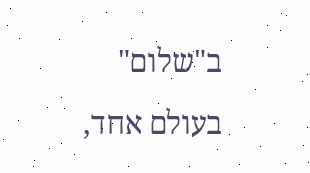ב"שלום" בעולם אחד,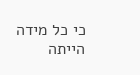כי כל מידה הייתה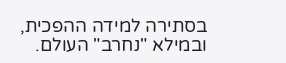בסתירה למידה ההפכית, ובמילא "נחרב" העולם.